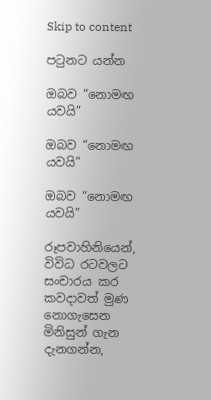Skip to content

පටුනට යන්න

ඔබව “නොමඟ යවයි”

ඔබව “නොමඟ යවයි”

ඔබව “නොමඟ යවයි”

රූපවාහිනියෙන්, විවිධ රටවලට සංචාරය කර කවදාවත් මුණ නොගැසෙන මිනිසුන් ගැන දැනගන්න,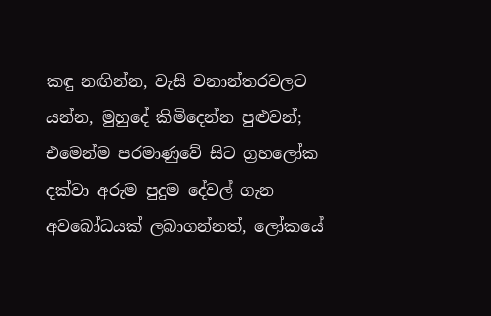කඳු නඟින්න, වැසි වනාන්තරවලට යන්න, මුහුදේ කිමිදෙන්න පුළුවන්; එමෙන්ම පරමාණුවේ සිට ග්‍රහලෝක දක්වා අරුම පුදුම දේවල් ගැන අවබෝධයක් ලබාගන්නත්, ලෝකයේ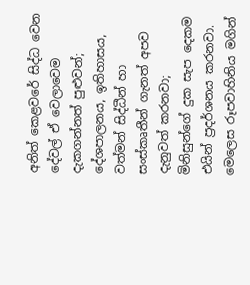අනිත් කෙළවරේ සිද්ධ වෙන දේවල් ඒ වෙලාවෙම දැකගන්නත් පුළුවන්; දේශපාලනය, ඉතිහාසය, වත්මන් සිද්ධීන් හා සංස්කෘතීන් ගැනත් අපව දැනුවත් කරනවා; මිනිසුන්ගේ දුක සැප දෙකම එයින් ප්‍රදර්ශනය කරනවා. මෙලෙස රූපවාහිනිය මගින්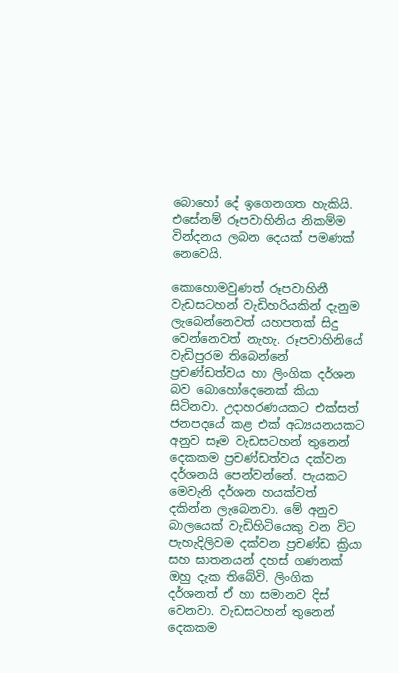බොහෝ දේ ඉගෙනගත හැකියි. එසේනම් රූපවාහිනිය නිකම්ම වින්දනය ලබන දෙයක් පමණක් නෙවෙයි.

කොහොමවුණත් රූපවාහිනී වැඩසටහන් වැඩිහරියකින් දැනුම ලැබෙන්නෙවත් යහපතක් සිදු වෙන්නෙවත් නැහැ. රූපවාහිනියේ වැඩිපුරම තිබෙන්නේ ප්‍රචණ්ඩත්වය හා ලිංගික දර්ශන බව බොහෝදෙනෙක් කියා සිටිනවා. උදාහරණයකට එක්සත් ජනපදයේ කළ එක් අධ්‍යයනයකට අනුව සෑම වැඩසටහන් තුනෙන් දෙකකම ප්‍රචණ්ඩත්වය දක්වන දර්ශනයි පෙන්වන්නේ. පැයකට මෙවැනි දර්ශන හයක්වත් දකින්න ලැබෙනවා. මේ අනුව බාලයෙක් වැඩිහිටියෙකු වන විට පැහැදිලිවම දක්වන ප්‍රචණ්ඩ ක්‍රියා සහ ඝාතනයන් දහස් ගණනක් ඔහු දැක තිබේවි. ලිංගික දර්ශනත් ඒ හා සමානව දිස් වෙනවා. වැඩසටහන් තුනෙන් දෙකකම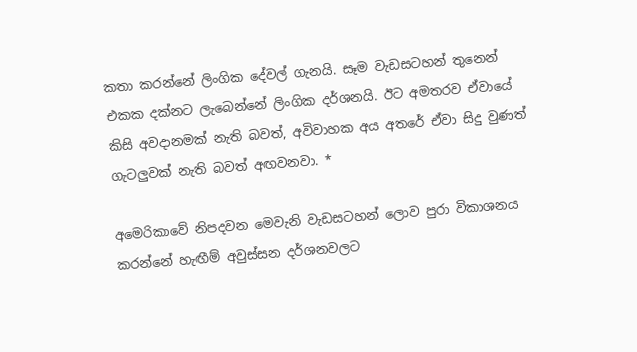කතා කරන්නේ ලිංගික දේවල් ගැනයි. සෑම වැඩසටහන් තුනෙන් එකක දක්නට ලැබෙන්නේ ලිංගික දර්ශනයි. ඊට අමතරව ඒවායේ කිසි අවදානමක් නැති බවත්, අවිවාහක අය අතරේ ඒවා සිදු වුණත් ගැටලුවක් නැති බවත් අඟවනවා. *

අමෙරිකාවේ නිපදවන මෙවැනි වැඩසටහන් ලොව පුරා විකාශනය කරන්නේ හැඟීම් අවුස්සන දර්ශනවලට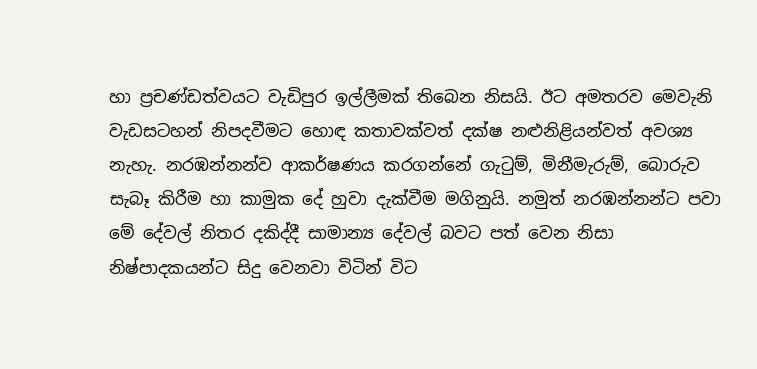හා ප්‍රචණ්ඩත්වයට වැඩිපුර ඉල්ලීමක් තිබෙන නිසයි. ඊට අමතරව මෙවැනි වැඩසටහන් නිපදවීමට හොඳ කතාවක්වත් දක්ෂ නළුනිළියන්වත් අවශ්‍ය නැහැ. නරඹන්නන්ව ආකර්ෂණය කරගන්නේ ගැටුම්, මිනීමැරුම්, බොරුව සැබෑ කිරීම හා කාමුක දේ හුවා දැක්වීම මගිනුයි. නමුත් නරඹන්නන්ට පවා මේ දේවල් නිතර දකිද්දී සාමාන්‍ය දේවල් බවට පත් වෙන නිසා නිෂ්පාදකයන්ට සිදු වෙනවා විටින් විට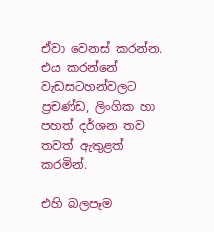ඒවා වෙනස් කරන්න. එය කරන්නේ වැඩසටහන්වලට ප්‍රචණ්ඩ, ලිංගික හා පහත් දර්ශන තව තවත් ඇතුළත් කරමින්.

එහි බලපෑම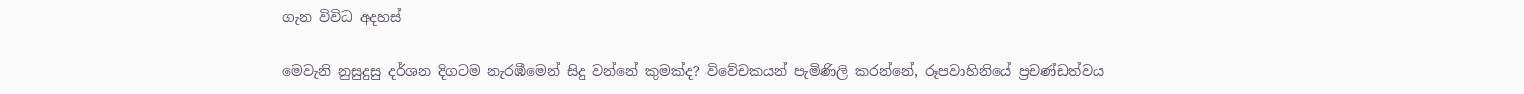ගැන විවිධ අදහස්

මෙවැනි නුසුදුසු දර්ශන දිගටම නැරඹීමෙන් සිදු වන්නේ කුමක්ද? විවේචකයන් පැමිණිලි කරන්නේ, රූපවාහිනියේ ප්‍රචණ්ඩත්වය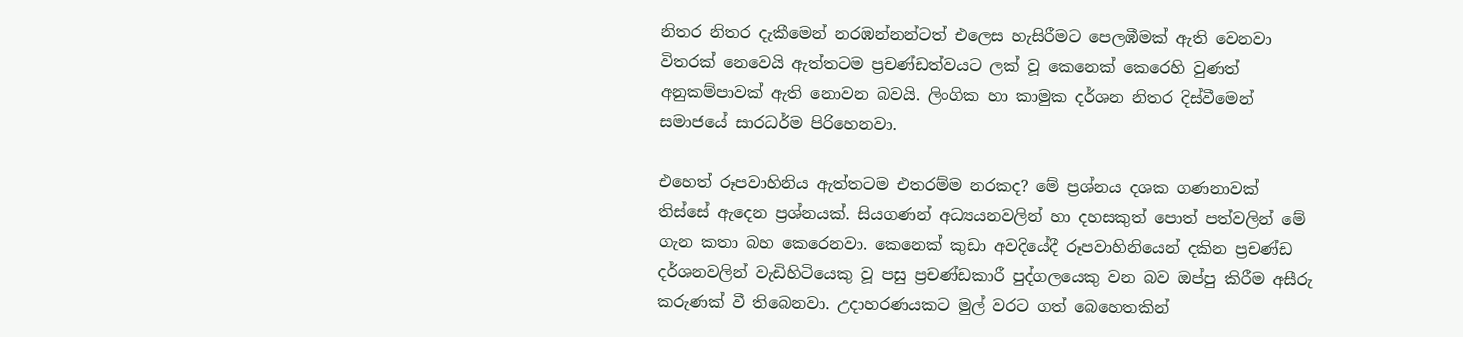නිතර නිතර දැකීමෙන් නරඹන්නන්ටත් එලෙස හැසිරීමට පෙලඹීමක් ඇති වෙනවා විතරක් නෙවෙයි ඇත්තටම ප්‍රචණ්ඩත්වයට ලක් වූ කෙනෙක් කෙරෙහි වුණත් අනුකම්පාවක් ඇති නොවන බවයි. ලිංගික හා කාමුක දර්ශන නිතර දිස්වීමෙන් සමාජයේ සාරධර්ම පිරිහෙනවා.

එහෙත් රූපවාහිනිය ඇත්තටම එතරම්ම නරකද? මේ ප්‍රශ්නය දශක ගණනාවක් තිස්සේ ඇදෙන ප්‍රශ්නයක්. සියගණන් අධ්‍යයනවලින් හා දහසකුත් පොත් පත්වලින් මේ ගැන කතා බහ කෙරෙනවා. කෙනෙක් කුඩා අවදියේදී රූපවාහිනියෙන් දකින ප්‍රචණ්ඩ දර්ශනවලින් වැඩිහිටියෙකු වූ පසු ප්‍රචණ්ඩකාරී පුද්ගලයෙකු වන බව ඔප්පු කිරීම අසීරු කරුණක් වී තිබෙනවා. උදාහරණයකට මුල් වරට ගත් බෙහෙතකින්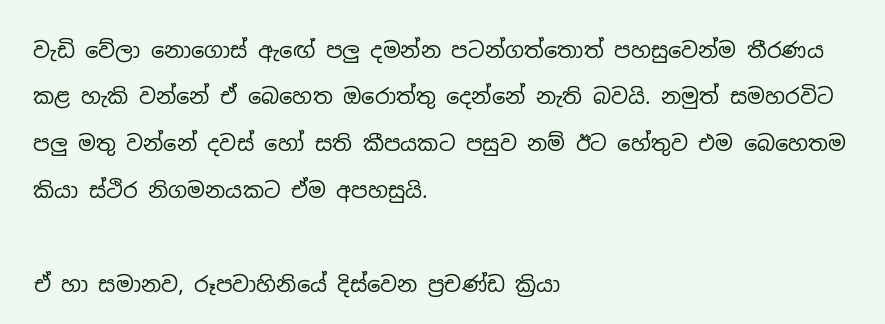වැඩි වේලා නොගොස් ඇඟේ පලු දමන්න පටන්ගත්තොත් පහසුවෙන්ම තීරණය කළ හැකි වන්නේ ඒ බෙහෙත ඔරොත්තු දෙන්නේ නැති බවයි. නමුත් සමහරවිට පලු මතු වන්නේ දවස් හෝ සති කීපයකට පසුව නම් ඊට හේතුව එම බෙහෙතම කියා ස්ථිර නිගමනයකට ඒම අපහසුයි.

ඒ හා සමානව, රූපවාහිනියේ දිස්වෙන ප්‍රචණ්ඩ ක්‍රියා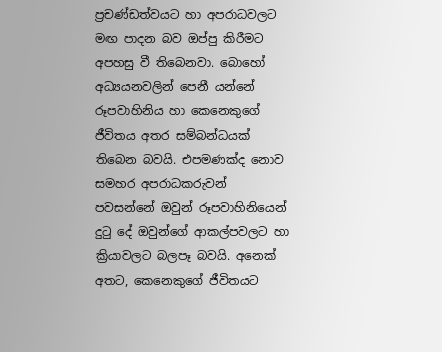ප්‍රචණ්ඩත්වයට හා අපරාධවලට මඟ පාදන බව ඔප්පු කිරීමට අපහසු වී තිබෙනවා. බොහෝ අධ්‍යයනවලින් පෙනී යන්නේ රූපවාහිනිය හා කෙනෙකුගේ ජීවිතය අතර සම්බන්ධයක් තිබෙන බවයි. එපමණක්ද නොව සමහර අපරාධකරුවන් පවසන්නේ ඔවුන් රූපවාහිනියෙන් දුටු දේ ඔවුන්ගේ ආකල්පවලට හා ක්‍රියාවලට බලපෑ බවයි. අනෙක් අතට, කෙනෙකුගේ ජීවිතයට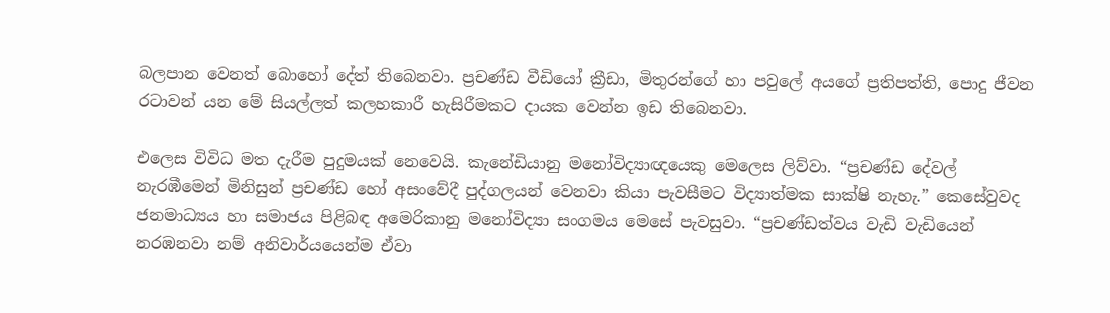බලපාන වෙනත් බොහෝ දේත් තිබෙනවා. ප්‍රචණ්ඩ වීඩියෝ ක්‍රීඩා, මිතුරන්ගේ හා පවුලේ අයගේ ප්‍රතිපත්ති, පොදු ජීවන රටාවන් යන මේ සියල්ලත් කලහකාරී හැසිරීමකට දායක වෙන්න ඉඩ තිබෙනවා.

එලෙස විවිධ මත දැරීම පුදුමයක් නෙවෙයි. කැනේඩියානු මනෝවිද්‍යාඥයෙකු මෙලෙස ලිව්වා. “ප්‍රචණ්ඩ දේවල් නැරඹීමෙන් මිනිසුන් ප්‍රචණ්ඩ හෝ අසංවේදී පුද්ගලයන් වෙනවා කියා පැවසීමට විද්‍යාත්මක සාක්ෂි නැහැ.” කෙසේවුවද ජනමාධ්‍යය හා සමාජය පිළිබඳ අමෙරිකානු මනෝවිද්‍යා සංගමය මෙසේ පැවසුවා. “ප්‍රචණ්ඩත්වය වැඩි වැඩියෙන් නරඹනවා නම් අනිවාර්යයෙන්ම ඒවා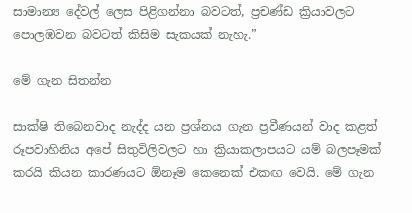සාමාන්‍ය දේවල් ලෙස පිළිගන්නා බවටත්, ප්‍රචණ්ඩ ක්‍රියාවලට පොලඹවන බවටත් කිසිම සැකයක් නැහැ.”

මේ ගැන සිතන්න

සාක්ෂි තිබෙනවාද නැද්ද යන ප්‍රශ්නය ගැන ප්‍රවීණයන් වාද කළත් රූපවාහිනිය අපේ සිතුවිලිවලට හා ක්‍රියාකලාපයට යම් බලපෑමක් කරයි කියන කාරණයට ඕනෑම කෙනෙක් එකඟ වෙයි. මේ ගැන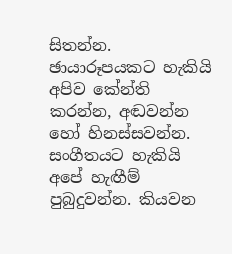සිතන්න. ඡායාරූපයකට හැකියි අපිව කේන්ති කරන්න, අඬවන්න හෝ හිනස්සවන්න. සංගීතයට හැකියි අපේ හැඟීම් පුබුදුවන්න. කියවන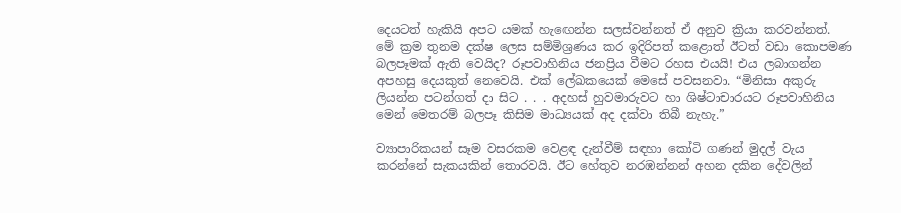දෙයටත් හැකියි අපට යමක් හැඟෙන්න සලස්වන්නත් ඒ අනුව ක්‍රියා කරවන්නත්. මේ ක්‍රම තුනම දක්ෂ ලෙස සම්මිශ්‍රණය කර ඉදිරිපත් කළොත් ඊටත් වඩා කොපමණ බලපෑමක් ඇති වෙයිද? රූපවාහිනිය ජනප්‍රිය වීමට රහස එයයි! එය ලබාගන්න අපහසු දෙයකුත් නෙවෙයි. එක් ලේඛකයෙක් මෙසේ පවසනවා. “මිනිසා අකුරු ලියන්න පටන්ගත් දා සිට . . . අදහස් හුවමාරුවට හා ශිෂ්ටාචාරයට රූපවාහිනිය මෙන් මෙතරම් බලපෑ කිසිම මාධ්‍යයක් අද දක්වා තිබී නැහැ.”

ව්‍යාපාරිකයන් සෑම වසරකම වෙළඳ දැන්වීම් සඳහා කෝටි ගණන් මුදල් වැය කරන්නේ සැකයකින් තොරවයි. ඊට හේතුව නරඹන්නන් අහන දකින දේවලින්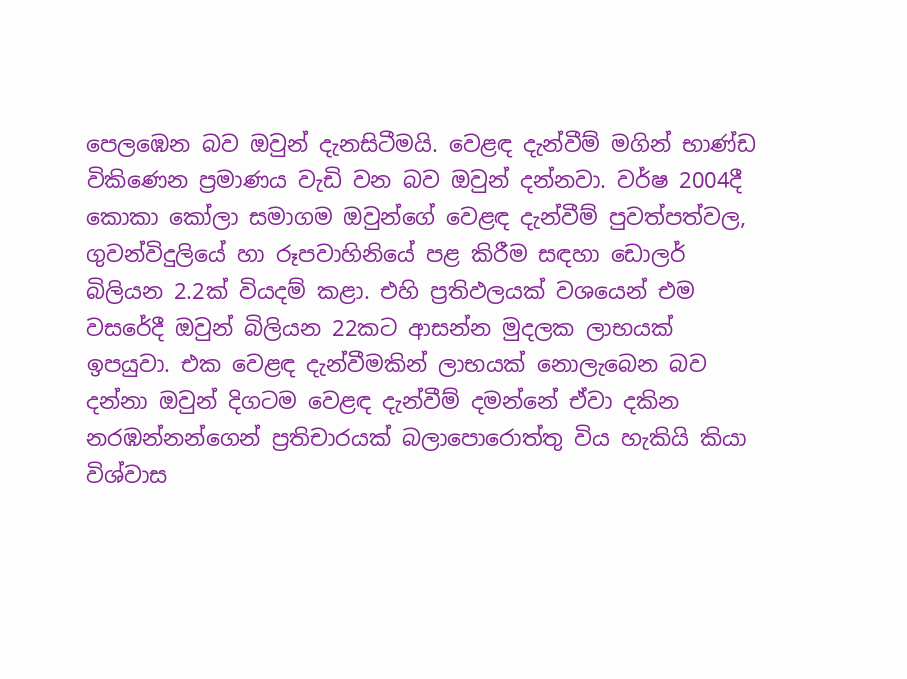පෙලඹෙන බව ඔවුන් දැනසිටීමයි. වෙළඳ දැන්වීම් මගින් භාණ්ඩ විකිණෙන ප්‍රමාණය වැඩි වන බව ඔවුන් දන්නවා. වර්ෂ 2004දී කොකා කෝලා සමාගම ඔවුන්ගේ වෙළඳ දැන්වීම් පුවත්පත්වල, ගුවන්විදුලියේ හා රූපවාහිනියේ පළ කිරීම සඳහා ඩොලර් බිලියන 2.2ක් වියදම් කළා. එහි ප්‍රතිඵලයක් වශයෙන් එම වසරේදී ඔවුන් බිලියන 22කට ආසන්න මුදලක ලාභයක් ඉපයුවා. එක වෙළඳ දැන්වීමකින් ලාභයක් නොලැබෙන බව දන්නා ඔවුන් දිගටම වෙළඳ දැන්වීම් දමන්නේ ඒවා දකින නරඹන්නන්ගෙන් ප්‍රතිචාරයක් බලාපොරොත්තු විය හැකියි කියා විශ්වාස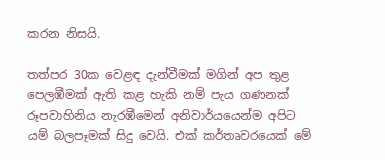කරන නිසයි.

තත්පර 30ක වෙළඳ දැන්වීමක් මගින් අප තුළ පෙලඹීමක් ඇති කළ හැකි නම් පැය ගණනක් රූපවාහිනිය නැරඹීමෙන් අනිවාර්යයෙන්ම අපිට යම් බලපෑමක් සිදු වෙයි. එක් කර්තෘවරයෙක් මේ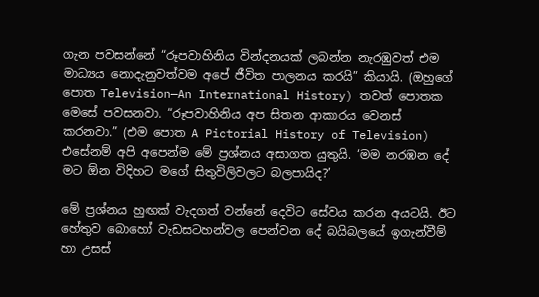ගැන පවසන්නේ “රූපවාහිනිය වින්දනයක් ලබන්න නැරඹුවත් එම මාධ්‍යය නොදැනුවත්වම අපේ ජීවිත පාලනය කරයි” කියායි. (ඔහුගේ පොත Television—An International History) තවත් පොතක මෙසේ පවසනවා. “රූපවාහිනිය අප සිතන ආකාරය වෙනස් කරනවා.” (එම පොත A Pictorial History of Television) එසේනම් අපි අපෙන්ම මේ ප්‍රශ්නය අසාගත යුතුයි. ‘මම නරඹන දේ මට ඕන විදිහට මගේ සිතුවිලිවලට බලපායිද?’

මේ ප්‍රශ්නය හුඟක් වැදගත් වන්නේ දෙවිට සේවය කරන අයටයි. ඊට හේතුව බොහෝ වැඩසටහන්වල පෙන්වන දේ බයිබලයේ ඉගැන්වීම් හා උසස්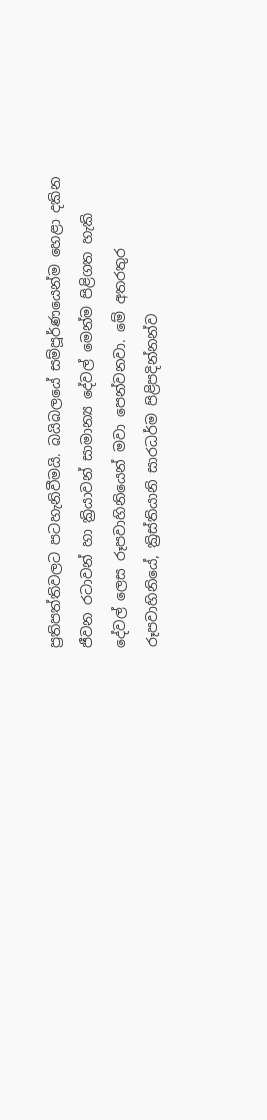ප්‍රතිපත්තිවලට පටහැනිවීමයි. බයිබලයේ සම්පූර්ණයෙන්ම හෙළා දකින ජීවන රටාවන් හා ක්‍රියාවන් සාමාන්‍ය දේවල් මෙන්ම පිළිගත හැකි දේවල් ලෙස රූපවාහිනියෙන් මවා පෙන්වනවා. මේ අතරතුර රූපවාහිනියේ, ක්‍රිස්තියානි සාරධර්ම පිළිපදින්නන්ව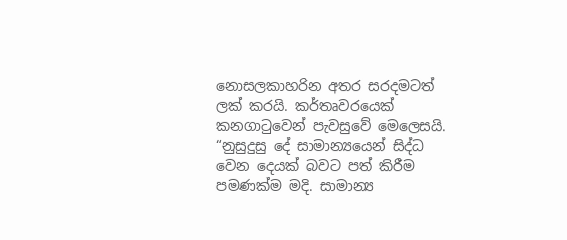නොසලකාහරින අතර සරදමටත් ලක් කරයි. කර්තෘවරයෙක් කනගාටුවෙන් පැවසුවේ මෙලෙසයි. “නුසුදුසු දේ සාමාන්‍යයෙන් සිද්ධ වෙන දෙයක් බවට පත් කිරීම පමණක්ම මදි. සාමාන්‍ය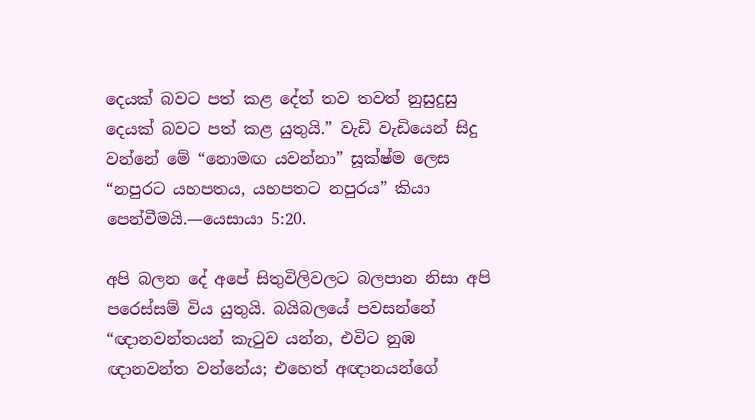දෙයක් බවට පත් කළ දේත් තව තවත් නුසුදුසු දෙයක් බවට පත් කළ යුතුයි.” වැඩි වැඩියෙන් සිදු වන්නේ මේ “නොමඟ යවන්නා” සූක්ෂ්ම ලෙස “නපුරට යහපතය, යහපතට නපුරය” කියා පෙන්වීමයි.—යෙසායා 5:20.

අපි බලන දේ අපේ සිතුවිලිවලට බලපාන නිසා අපි පරෙස්සම් විය යුතුයි. බයිබලයේ පවසන්නේ “ඥානවන්තයන් කැටුව යන්න, එවිට නුඹ ඥානවන්ත වන්නේය; එහෙත් අඥානයන්ගේ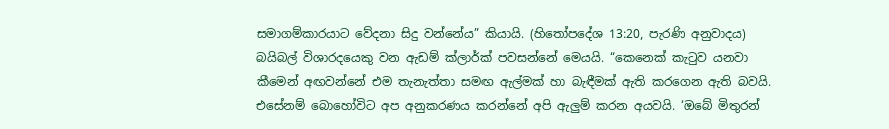සමාගම්කාරයාට වේදනා සිදු වන්නේය” කියායි. (හිතෝපදේශ 13:20, පැරණි අනුවාදය) බයිබල් විශාරදයෙකු වන ඇඩම් ක්ලාර්ක් පවසන්නේ මෙයයි. “කෙනෙක් කැටුව යනවා කීමෙන් අඟවන්නේ එම තැනැත්තා සමඟ ඇල්මක් හා බැඳීමක් ඇති කරගෙන ඇති බවයි. එසේනම් බොහෝවිට අප අනුකරණය කරන්නේ අපි ඇලුම් කරන අයවයි. ‘ඔබේ මිතුරන්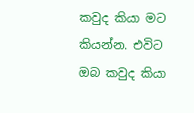කවුද කියා මට කියන්න. එවිට ඔබ කවුද කියා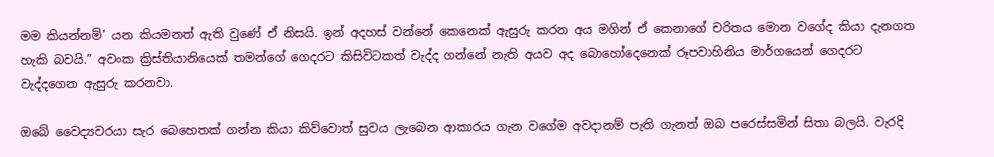මම කියන්නම්’ යන කියමනත් ඇති වුණේ ඒ නිසයි. ඉන් අදහස් වන්නේ කෙනෙක් ඇසුරු කරන අය මගින් ඒ කෙනාගේ චරිතය මොන වගේද කියා දැනගත හැකි බවයි.” අවංක ක්‍රිස්තියානියෙක් තමන්ගේ ගෙදරට කිසිවිටකත් වැද්ද ගන්නේ නැති අයව අද බොහෝදෙනෙක් රූපවාහිනිය මාර්ගයෙන් ගෙදරට වැද්දගෙන ඇසුරු කරනවා.

ඔබේ වෛද්‍යවරයා සැර බෙහෙතක් ගන්න කියා කිව්වොත් සුවය ලැබෙන ආකාරය ගැන වගේම අවදානම් පැති ගැනත් ඔබ පරෙස්සමින් සිතා බලයි. වැරදි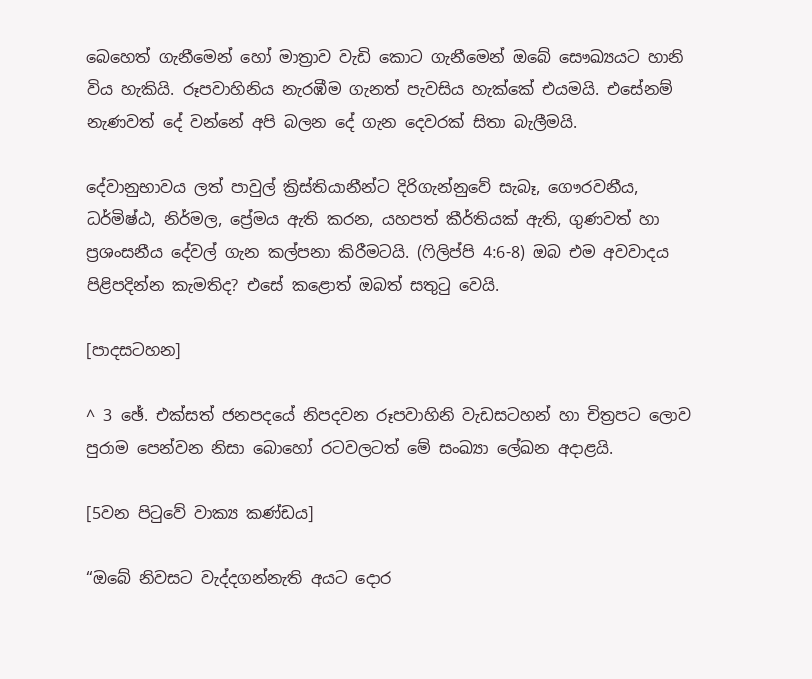බෙහෙත් ගැනීමෙන් හෝ මාත්‍රාව වැඩි කොට ගැනීමෙන් ඔබේ සෞඛ්‍යයට හානි විය හැකියි. රූපවාහිනිය නැරඹීම ගැනත් පැවසිය හැක්කේ එයමයි. එසේනම් නැණවත් දේ වන්නේ අපි බලන දේ ගැන දෙවරක් සිතා බැලීමයි.

දේවානුභාවය ලත් පාවුල් ක්‍රිස්තියානීන්ට දිරිගැන්නුවේ සැබෑ, ගෞරවනීය, ධර්මිෂ්ඨ, නිර්මල, ප්‍රේමය ඇති කරන, යහපත් කීර්තියක් ඇති, ගුණවත් හා ප්‍රශංසනීය දේවල් ගැන කල්පනා කිරීමටයි. (ෆිලිප්පි 4:6-8) ඔබ එම අවවාදය පිළිපදින්න කැමතිද? එසේ කළොත් ඔබත් සතුටු වෙයි.

[පාදසටහන]

^ 3 ඡේ. එක්සත් ජනපදයේ නිපදවන රූපවාහිනි වැඩසටහන් හා චිත්‍රපට ලොව පුරාම පෙන්වන නිසා බොහෝ රටවලටත් මේ සංඛ්‍යා ලේඛන අදාළයි.

[5වන පිටුවේ වාක්‍ය කණ්ඩය]

“ඔබේ නිවසට වැද්දගන්නැති අයට දොර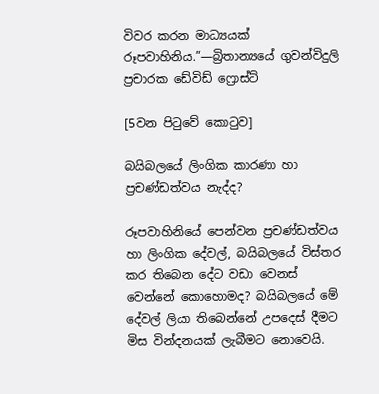විවර කරන මාධ්‍යයක් රූපවාහිනිය.”—බ්‍රිතාන්‍යයේ ගුවන්විදුලි ප්‍රචාරක ඩේවිඩ් ෆ්‍රොස්ට්

[5වන පිටුවේ කොටුව]

බයිබලයේ ලිංගික කාරණා හා ප්‍රචණ්ඩත්වය නැද්ද?

රූපවාහිනියේ පෙන්වන ප්‍රචණ්ඩත්වය හා ලිංගික දේවල්, බයිබලයේ විස්තර කර තිබෙන දේට වඩා වෙනස් වෙන්නේ කොහොමද? බයිබලයේ මේ දේවල් ලියා තිබෙන්නේ උපදෙස් දීමට මිස වින්දනයක් ලැබීමට නොවෙයි.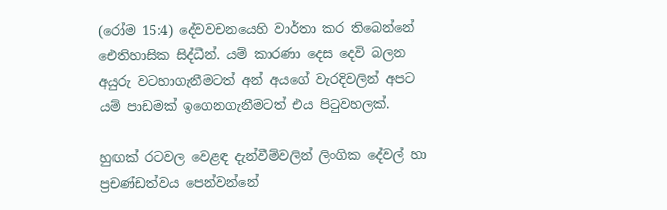(රෝම 15:4) දේවවචනයෙහි වාර්තා කර තිබෙන්නේ ඓතිහාසික සිද්ධීන්. යම් කාරණා දෙස දෙවි බලන අයුරු වටහාගැනීමටත් අන් අයගේ වැරදිවලින් අපට යම් පාඩමක් ඉගෙනගැනීමටත් එය පිටුවහලක්.

හුඟක් රටවල වෙළඳ දැන්වීම්වලින් ලිංගික දේවල් හා ප්‍රචණ්ඩත්වය පෙන්වන්නේ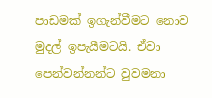පාඩමක් ඉගැන්වීමට නොව මුදල් ඉපැයීමටයි. ඒවා පෙන්වන්නන්ට වුවමනා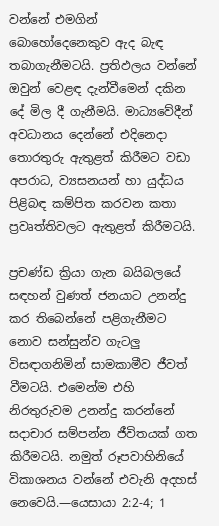වන්නේ එමගින් බොහෝදෙනෙකුව ඇද බැඳ තබාගැනීමටයි. ප්‍රතිඵලය වන්නේ ඔවුන් වෙළඳ දැන්වීමෙන් දකින දේ මිල දී ගැනීමයි. මාධ්‍යවේදීන් අවධානය දෙන්නේ එදිනෙදා තොරතුරු ඇතුළත් කිරීමට වඩා අපරාධ, ව්‍යසනයන් හා යුද්ධය පිළිබඳ කම්පිත කරවන කතා ප්‍රවෘත්තිවලට ඇතුළත් කිරීමටයි.

ප්‍රචණ්ඩ ක්‍රියා ගැන බයිබලයේ සඳහන් වුණත් ජනයාට උනන්දු කර තිබෙන්නේ පළිගැනීමට නොව සන්සුන්ව ගැටලු විසඳාගනිමින් සාමකාමීව ජීවත් වීමටයි. එමෙන්ම එහි නිරතුරුවම උනන්දු කරන්නේ සදාචාර සම්පන්න ජීවිතයක් ගත කිරීමටයි. නමුත් රූපවාහිනියේ විකාශනය වන්නේ එවැනි අදහස් නෙවෙයි.—යෙසායා 2:2-4; 1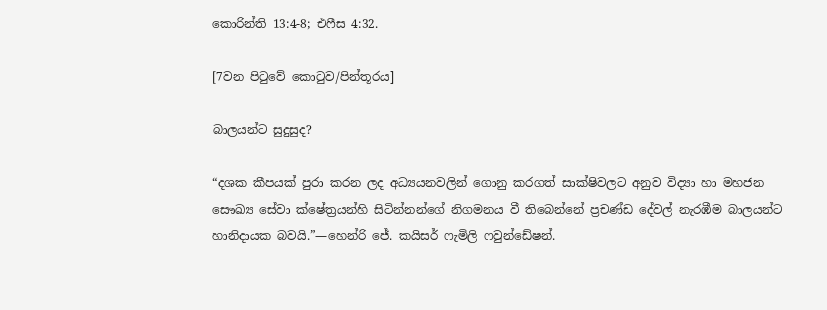කොරින්ති 13:4-8; එෆීස 4:32.

[7වන පිටුවේ කොටුව/පින්තූරය]

බාලයන්ට සුදුසුද?

“දශක කීපයක් පුරා කරන ලද අධ්‍යයනවලින් ගොනු කරගත් සාක්ෂිවලට අනුව විද්‍යා හා මහජන සෞඛ්‍ය සේවා ක්ෂේත්‍රයන්හි සිටින්නන්ගේ නිගමනය වී තිබෙන්නේ ප්‍රචණ්ඩ දේවල් නැරඹීම බාලයන්ට හානිදායක බවයි.”—හෙන්රි ජේ. කයිසර් ෆැමිලි ෆවුන්ඩේෂන්.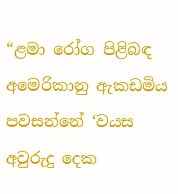“ළමා රෝග පිළිබඳ අමෙරිකානු ඇකඩමිය පවසන්නේ ‘වයස අවුරුදු දෙක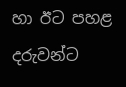හා ඊට පහළ දරුවන්ට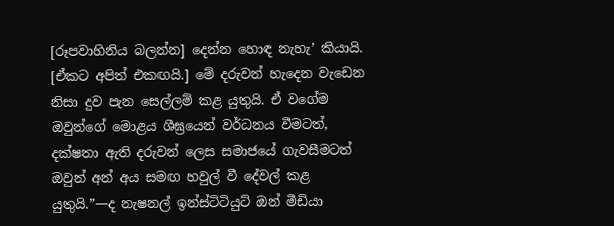[රූපවාහිනිය බලන්න] දෙන්න හොඳ නැහැ’ කියායි. [ඒකට අපිත් එකඟයි.] මේ දරුවන් හැදෙන වැඩෙන නිසා දුව පැන සෙල්ලම් කළ යුතුයි. ඒ වගේම ඔවුන්ගේ මොළය ශීඝ්‍රයෙන් වර්ධනය වීමටත්, දක්ෂතා ඇති දරුවන් ලෙස සමාජයේ ගැවසීමටත් ඔවුන් අන් අය සමඟ හවුල් වී දේවල් කළ යුතුයි.”—ද නැෂනල් ඉන්ස්ටිටියුට් ඔන් මීඩියා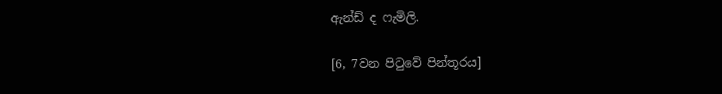ඇන්ඩ් ද ෆැමිලි.

[6, 7වන පිටුවේ පින්තූරය]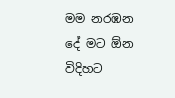මම නරඹන දේ මට ඕන විදිහට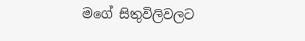මගේ සිතුවිලිවලට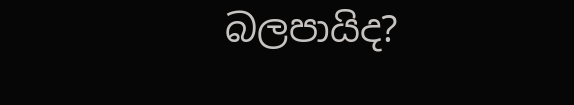බලපායිද?